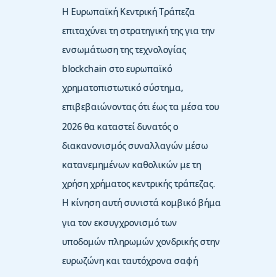Η Ευρωπαϊκή Κεντρική Τράπεζα επιταχύνει τη στρατηγική της για την ενσωμάτωση της τεχνολογίας blockchain στο ευρωπαϊκό χρηματοπιστωτικό σύστημα, επιβεβαιώνοντας ότι έως τα μέσα του 2026 θα καταστεί δυνατός ο διακανονισμός συναλλαγών μέσω κατανεμημένων καθολικών με τη χρήση χρήματος κεντρικής τράπεζας.
Η κίνηση αυτή συνιστά κομβικό βήμα για τον εκσυγχρονισμό των υποδομών πληρωμών χονδρικής στην ευρωζώνη και ταυτόχρονα σαφή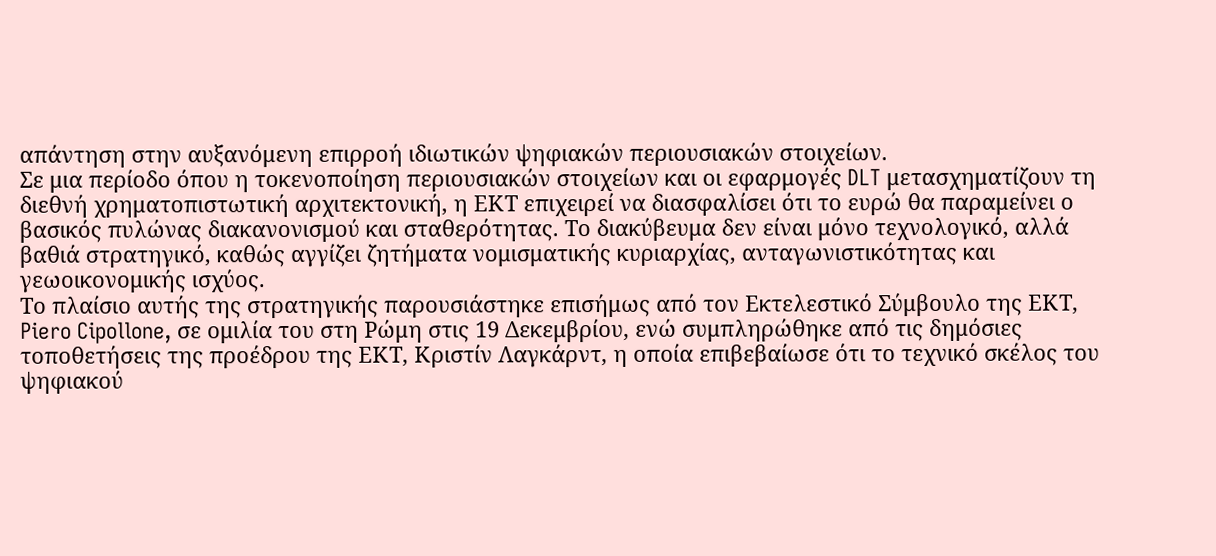απάντηση στην αυξανόμενη επιρροή ιδιωτικών ψηφιακών περιουσιακών στοιχείων.
Σε μια περίοδο όπου η τοκενoποίηση περιουσιακών στοιχείων και οι εφαρμογές DLT μετασχηματίζουν τη διεθνή χρηματοπιστωτική αρχιτεκτονική, η ΕΚΤ επιχειρεί να διασφαλίσει ότι το ευρώ θα παραμείνει ο βασικός πυλώνας διακανονισμού και σταθερότητας. Το διακύβευμα δεν είναι μόνο τεχνολογικό, αλλά βαθιά στρατηγικό, καθώς αγγίζει ζητήματα νομισματικής κυριαρχίας, ανταγωνιστικότητας και γεωοικονομικής ισχύος.
Το πλαίσιο αυτής της στρατηγικής παρουσιάστηκε επισήμως από τον Εκτελεστικό Σύμβουλο της ΕΚΤ, Piero Cipollone, σε ομιλία του στη Ρώμη στις 19 Δεκεμβρίου, ενώ συμπληρώθηκε από τις δημόσιες τοποθετήσεις της προέδρου της ΕΚΤ, Κριστίν Λαγκάρντ, η οποία επιβεβαίωσε ότι το τεχνικό σκέλος του ψηφιακού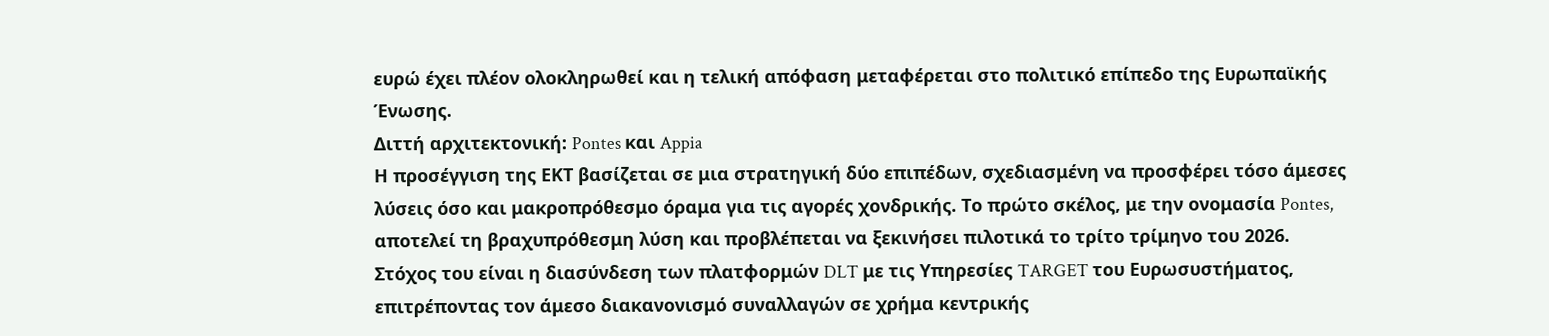ευρώ έχει πλέον ολοκληρωθεί και η τελική απόφαση μεταφέρεται στο πολιτικό επίπεδο της Ευρωπαϊκής Ένωσης.
Διττή αρχιτεκτονική: Pontes και Appia
Η προσέγγιση της ΕΚΤ βασίζεται σε μια στρατηγική δύο επιπέδων, σχεδιασμένη να προσφέρει τόσο άμεσες λύσεις όσο και μακροπρόθεσμο όραμα για τις αγορές χονδρικής. Το πρώτο σκέλος, με την ονομασία Pontes, αποτελεί τη βραχυπρόθεσμη λύση και προβλέπεται να ξεκινήσει πιλοτικά το τρίτο τρίμηνο του 2026. Στόχος του είναι η διασύνδεση των πλατφορμών DLT με τις Υπηρεσίες TARGET του Ευρωσυστήματος, επιτρέποντας τον άμεσο διακανονισμό συναλλαγών σε χρήμα κεντρικής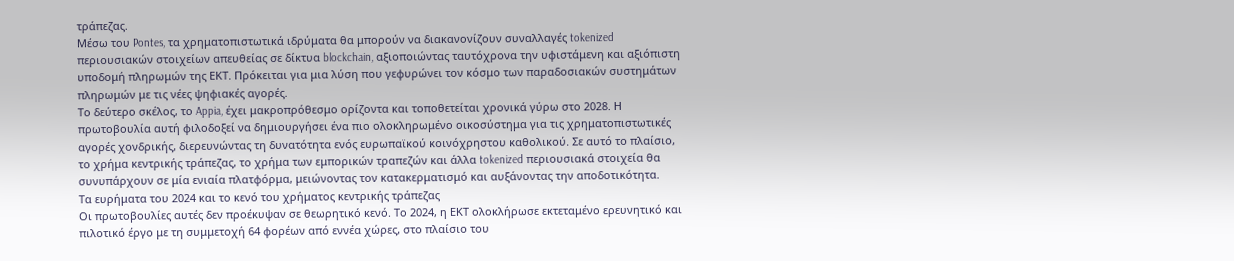τράπεζας.
Μέσω του Pontes, τα χρηματοπιστωτικά ιδρύματα θα μπορούν να διακανονίζουν συναλλαγές tokenized περιουσιακών στοιχείων απευθείας σε δίκτυα blockchain, αξιοποιώντας ταυτόχρονα την υφιστάμενη και αξιόπιστη υποδομή πληρωμών της ΕΚΤ. Πρόκειται για μια λύση που γεφυρώνει τον κόσμο των παραδοσιακών συστημάτων πληρωμών με τις νέες ψηφιακές αγορές.
Το δεύτερο σκέλος, το Appia, έχει μακροπρόθεσμο ορίζοντα και τοποθετείται χρονικά γύρω στο 2028. Η πρωτοβουλία αυτή φιλοδοξεί να δημιουργήσει ένα πιο ολοκληρωμένο οικοσύστημα για τις χρηματοπιστωτικές αγορές χονδρικής, διερευνώντας τη δυνατότητα ενός ευρωπαϊκού κοινόχρηστου καθολικού. Σε αυτό το πλαίσιο, το χρήμα κεντρικής τράπεζας, το χρήμα των εμπορικών τραπεζών και άλλα tokenized περιουσιακά στοιχεία θα συνυπάρχουν σε μία ενιαία πλατφόρμα, μειώνοντας τον κατακερματισμό και αυξάνοντας την αποδοτικότητα.
Τα ευρήματα του 2024 και το κενό του χρήματος κεντρικής τράπεζας
Οι πρωτοβουλίες αυτές δεν προέκυψαν σε θεωρητικό κενό. Το 2024, η ΕΚΤ ολοκλήρωσε εκτεταμένο ερευνητικό και πιλοτικό έργο με τη συμμετοχή 64 φορέων από εννέα χώρες, στο πλαίσιο του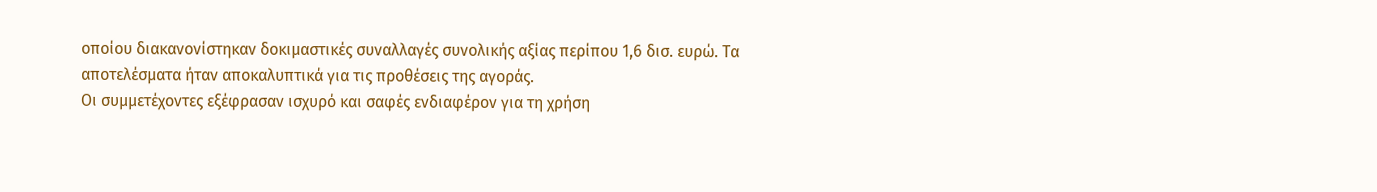οποίου διακανονίστηκαν δοκιμαστικές συναλλαγές συνολικής αξίας περίπου 1,6 δισ. ευρώ. Τα αποτελέσματα ήταν αποκαλυπτικά για τις προθέσεις της αγοράς.
Οι συμμετέχοντες εξέφρασαν ισχυρό και σαφές ενδιαφέρον για τη χρήση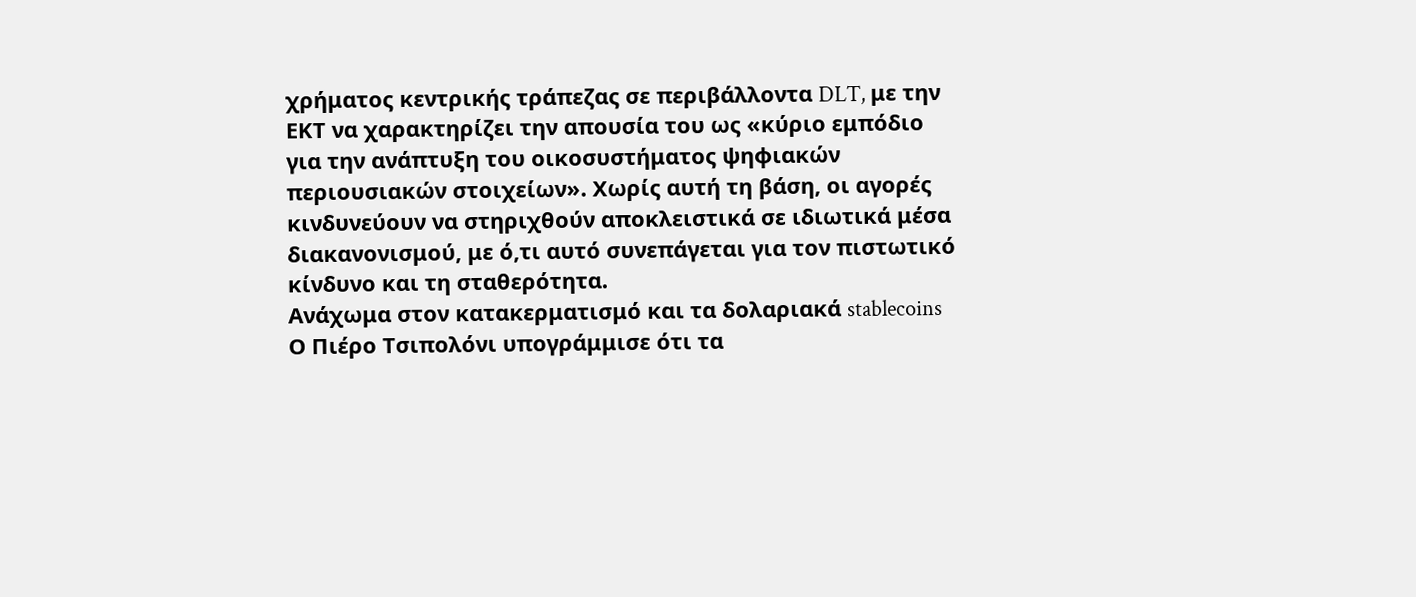χρήματος κεντρικής τράπεζας σε περιβάλλοντα DLT, με την ΕΚΤ να χαρακτηρίζει την απουσία του ως «κύριο εμπόδιο για την ανάπτυξη του οικοσυστήματος ψηφιακών περιουσιακών στοιχείων». Χωρίς αυτή τη βάση, οι αγορές κινδυνεύουν να στηριχθούν αποκλειστικά σε ιδιωτικά μέσα διακανονισμού, με ό,τι αυτό συνεπάγεται για τον πιστωτικό κίνδυνο και τη σταθερότητα.
Ανάχωμα στον κατακερματισμό και τα δολαριακά stablecoins
Ο Πιέρο Τσιπολόνι υπογράμμισε ότι τα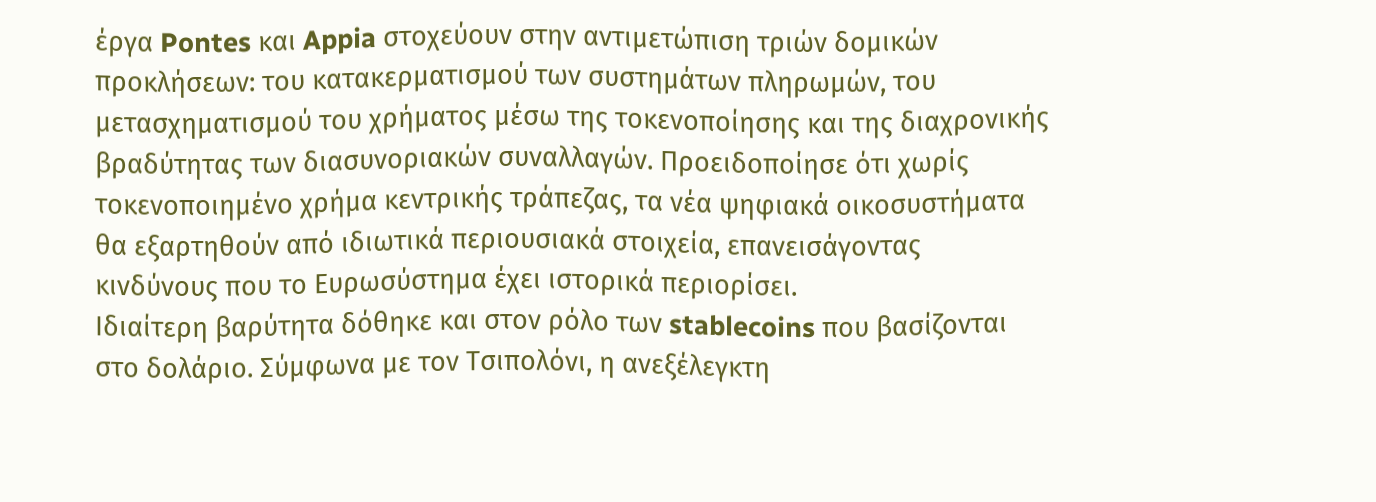έργα Pontes και Appia στοχεύουν στην αντιμετώπιση τριών δομικών προκλήσεων: του κατακερματισμού των συστημάτων πληρωμών, του μετασχηματισμού του χρήματος μέσω της τοκενoποίησης και της διαχρονικής βραδύτητας των διασυνοριακών συναλλαγών. Προειδοποίησε ότι χωρίς τοκενoποιημένο χρήμα κεντρικής τράπεζας, τα νέα ψηφιακά οικοσυστήματα θα εξαρτηθούν από ιδιωτικά περιουσιακά στοιχεία, επανεισάγοντας κινδύνους που το Ευρωσύστημα έχει ιστορικά περιορίσει.
Ιδιαίτερη βαρύτητα δόθηκε και στον ρόλο των stablecoins που βασίζονται στο δολάριο. Σύμφωνα με τον Τσιπολόνι, η ανεξέλεγκτη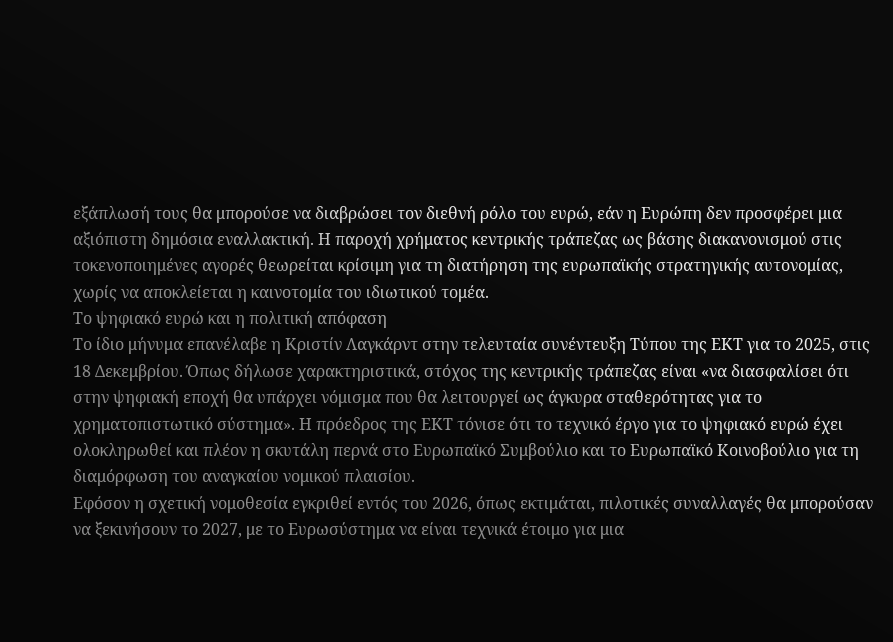εξάπλωσή τους θα μπορούσε να διαβρώσει τον διεθνή ρόλο του ευρώ, εάν η Ευρώπη δεν προσφέρει μια αξιόπιστη δημόσια εναλλακτική. Η παροχή χρήματος κεντρικής τράπεζας ως βάσης διακανονισμού στις τοκενoποιημένες αγορές θεωρείται κρίσιμη για τη διατήρηση της ευρωπαϊκής στρατηγικής αυτονομίας, χωρίς να αποκλείεται η καινοτομία του ιδιωτικού τομέα.
Το ψηφιακό ευρώ και η πολιτική απόφαση
Το ίδιο μήνυμα επανέλαβε η Κριστίν Λαγκάρντ στην τελευταία συνέντευξη Τύπου της ΕΚΤ για το 2025, στις 18 Δεκεμβρίου. Όπως δήλωσε χαρακτηριστικά, στόχος της κεντρικής τράπεζας είναι «να διασφαλίσει ότι στην ψηφιακή εποχή θα υπάρχει νόμισμα που θα λειτουργεί ως άγκυρα σταθερότητας για το χρηματοπιστωτικό σύστημα». Η πρόεδρος της ΕΚΤ τόνισε ότι το τεχνικό έργο για το ψηφιακό ευρώ έχει ολοκληρωθεί και πλέον η σκυτάλη περνά στο Ευρωπαϊκό Συμβούλιο και το Ευρωπαϊκό Κοινοβούλιο για τη διαμόρφωση του αναγκαίου νομικού πλαισίου.
Εφόσον η σχετική νομοθεσία εγκριθεί εντός του 2026, όπως εκτιμάται, πιλοτικές συναλλαγές θα μπορούσαν να ξεκινήσουν το 2027, με το Ευρωσύστημα να είναι τεχνικά έτοιμο για μια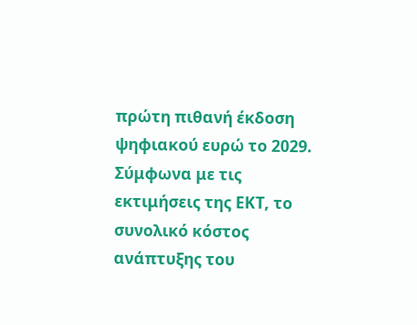πρώτη πιθανή έκδοση ψηφιακού ευρώ το 2029. Σύμφωνα με τις εκτιμήσεις της ΕΚΤ, το συνολικό κόστος ανάπτυξης του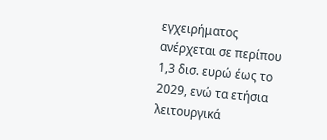εγχειρήματος ανέρχεται σε περίπου 1,3 δισ. ευρώ έως το 2029, ενώ τα ετήσια λειτουργικά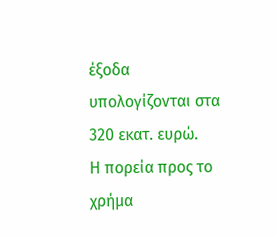έξοδα υπολογίζονται στα 320 εκατ. ευρώ.
Η πορεία προς το χρήμα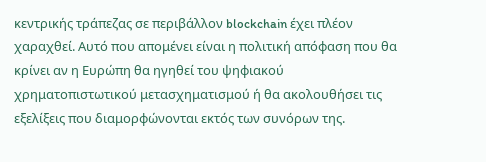κεντρικής τράπεζας σε περιβάλλον blockchain έχει πλέον χαραχθεί. Αυτό που απομένει είναι η πολιτική απόφαση που θα κρίνει αν η Ευρώπη θα ηγηθεί του ψηφιακού χρηματοπιστωτικού μετασχηματισμού ή θα ακολουθήσει τις εξελίξεις που διαμορφώνονται εκτός των συνόρων της.